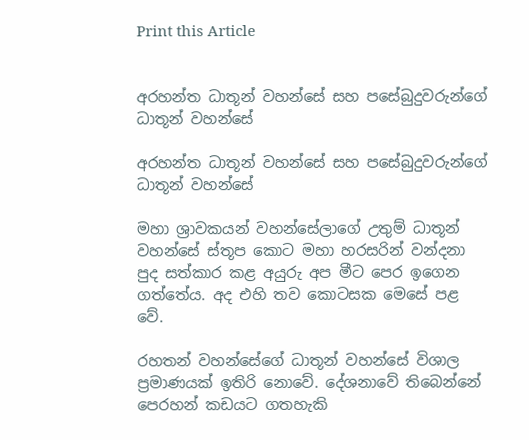Print this Article


අරහන්ත ධාතූන් වහන්සේ සහ පසේබුදුවරුන්ගේ ධාතූන් වහන්සේ

අරහන්ත ධාතූන් වහන්සේ සහ පසේබුදුවරුන්ගේ ධාතූන් වහන්සේ

මහා ශ්‍රාවකයන් වහන්සේලාගේ උතුම් ධාතූන් වහන්සේ ස්තූප කොට මහා හරසරින් වන්දනා පුද සත්කාර කළ අයුරු අප මීට පෙර ඉගෙන ගත්තේය. අද එහි තව කොටසක මෙසේ පළ වේ.

රහතන් වහන්සේගේ ධාතූන් වහන්සේ විශාල ප්‍රමාණයක් ඉතිරි නොවේ. දේශනාවේ තිබෙන්නේ පෙරහන් කඩයට ගතහැකි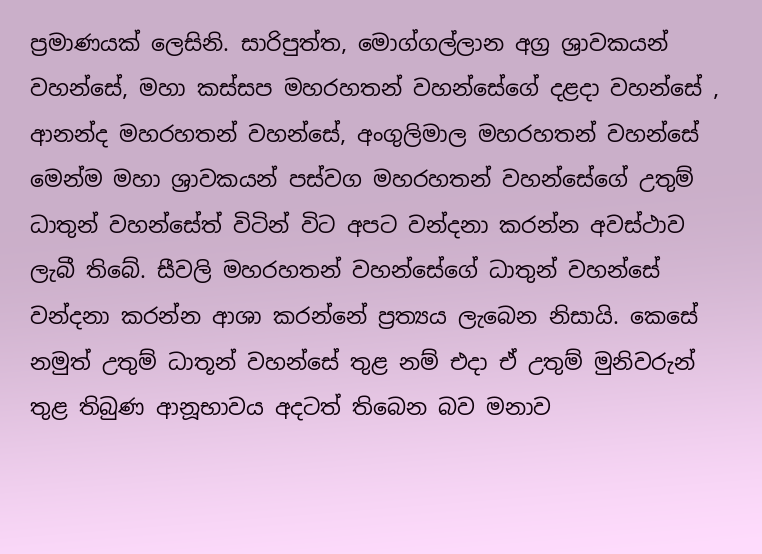ප්‍රමාණයක් ලෙසිනි. සාරිපුත්ත, මොග්ගල්ලාන අග්‍ර ශ්‍රාවකයන් වහන්සේ, මහා කස්සප මහරහතන් වහන්සේගේ දළදා වහන්සේ , ආනන්ද මහරහතන් වහන්සේ, අංගුලිමාල මහරහතන් වහන්සේ මෙන්ම මහා ශ්‍රාවකයන් පස්වග මහරහතන් වහන්සේගේ උතුම් ධාතුන් වහන්සේත් විටින් විට අපට වන්දනා කරන්න අවස්ථාව ලැබී තිබේ. සීවලි මහරහතන් වහන්සේගේ ධාතුන් වහන්සේ වන්දනා කරන්න ආශා කරන්නේ ප්‍රත්‍යය ලැබෙන නිසායි. කෙසේ නමුත් උතුම් ධාතූන් වහන්සේ තුළ නම් එදා ඒ උතුම් මුනිවරුන් තුළ තිබුණ ආනූභාවය අදටත් තිබෙන බව මනාව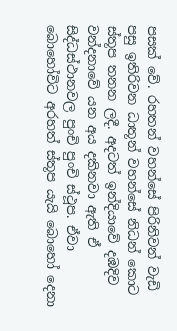පසක් වේ. රහතන් වහන්සේ පිරිනිවන් වැඩි පසු ඉතිරිවන ධාතූන් වහන්සේ නිධන් කොට ස්තූප තනන ලදී. අදටත් ඉන්දියාවේ දඹදිව වන්දනාවේ යන අය දකිනවා ඇති ඒ සිද්ධස්ථානවල පුංචි පුංචි ස්ථූප. ඒවා බොහෝවිට අරහත් ස්තූප යැයි බොහෝ දෙනා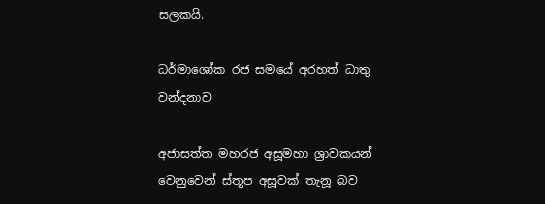සලකයි.

ධර්මාශෝක රජ සමයේ අරහත් ධාතු වන්දනාව

අජාසත්ත මහරජ අසූමහා ශ්‍රාවකයන් වෙනුවෙන් ස්තූප අසූවක් තැනූ බව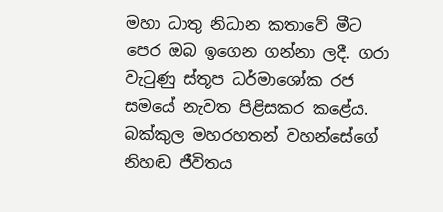මහා ධාතු නිධාන කතාවේ මීට පෙර ඔබ ඉගෙන ගන්නා ලදී. ගරා වැටුණු ස්තූප ධර්මාශෝක රජ සමයේ නැවත පිළිසකර කළේය. බක්කුල මහරහතන් වහන්සේගේ නිහඬ ජීවිතය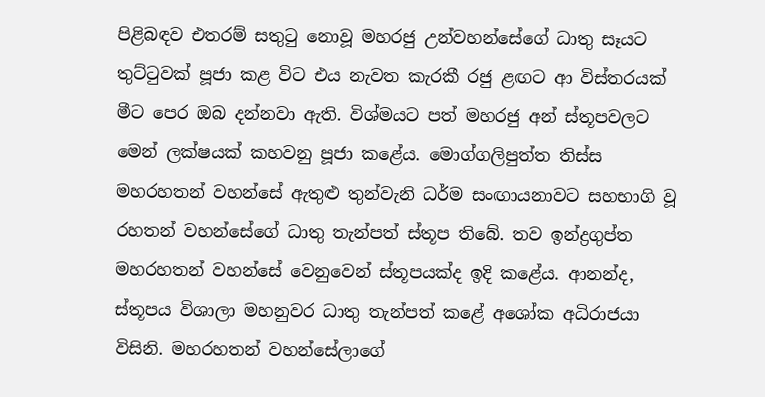පිළිබඳව එතරම් සතුටු නොවූ මහරජු උන්වහන්සේගේ ධාතු සෑයට තුට්ටුවක් පූජා කළ විට එය නැවත කැරකී රජු ළඟට ආ විස්තරයක් මීට පෙර ඔබ දන්නවා ඇති. විශ්මයට පත් මහරජු අන් ස්තූපවලට මෙන් ලක්ෂයක් කහවනු පූජා කළේය. මොග්ගලිපුත්ත තිස්ස මහරහතන් වහන්සේ ඇතුළු තුන්වැනි ධර්ම සංඟායනාවට සහභාගි වූ රහතන් වහන්සේගේ ධාතු තැන්පත් ස්තූප තිබේ. තව ඉන්ද්‍රගුප්ත මහරහතන් වහන්සේ වෙනුවෙන් ස්තූපයක්ද ඉදි කළේය. ආනන්ද, ස්තූපය විශාලා මහනුවර ධාතු තැන්පත් කළේ අශෝක අධිරාජයා විසිනි. මහරහතන් වහන්සේලාගේ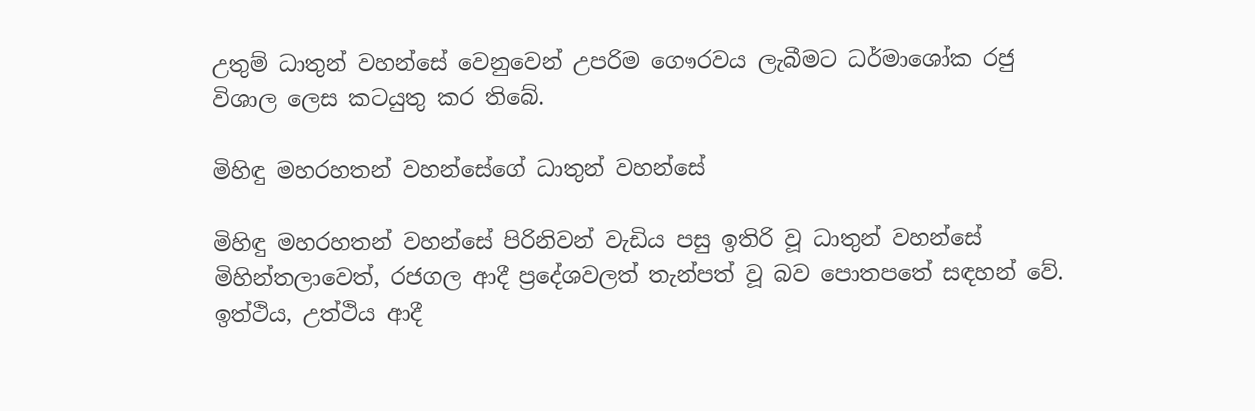උතුම් ධාතුන් වහන්සේ වෙනුවෙන් උපරිම ගෞරවය ලැබීමට ධර්මාශෝක රජු විශාල ලෙස කටයුතු කර තිබේ.

මිහිඳු මහරහතන් වහන්සේගේ ධාතුන් වහන්සේ

මිහිඳු මහරහතන් වහන්සේ පිරිනිවන් වැඩිය පසු ඉතිරි වූ ධාතුන් වහන්සේ මිහින්තලාවෙත්, රජගල ආදී ප්‍රදේශවලත් තැන්පත් වූ බව පොතපතේ සඳහන් වේ. ඉත්ථිය, උත්ථිය ආදී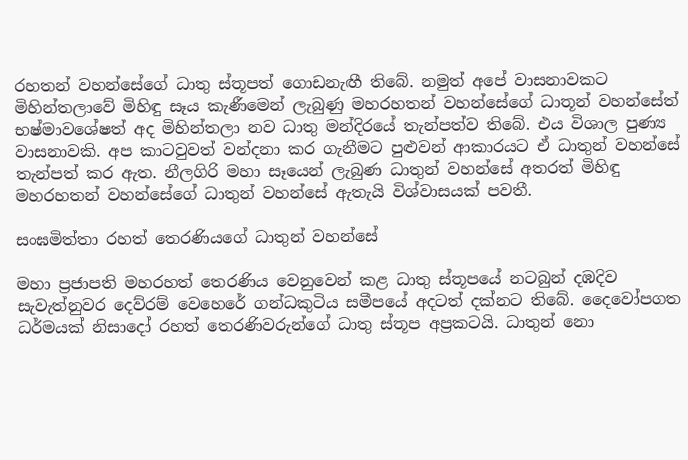රහතන් වහන්සේගේ ධාතු ස්තූපත් ගොඩනැඟී තිබේ. නමුත් අපේ වාසනාවකට මිහින්තලාවේ මිහිඳු සෑය කැණීමෙන් ලැබුණු මහරහතන් වහන්සේගේ ධාතූන් වහන්සේත් භෂ්මාවශේෂත් අද මිහින්තලා නව ධාතු මන්දිරයේ තැන්පත්ව තිබේ. එය විශාල පුණ්‍ය වාසනාවකි. අප කාටවුවත් වන්දනා කර ගැනීමට පුළුවන් ආකාරයට ඒ ධාතුන් වහන්සේ තැන්පත් කර ඇත. නීලගිරි මහා සෑයෙන් ලැබුණ ධාතුන් වහන්සේ අතරත් මිහිඳු මහරහතන් වහන්සේගේ ධාතුන් වහන්සේ ඇතැයි විශ්වාසයක් පවතී.

සංඝමිත්තා රහත් තෙරණියගේ ධාතුන් වහන්සේ

මහා ප්‍රජාපති මහරහත් තෙරණිය වෙනුවෙන් කළ ධාතු ස්තූපයේ නටබුන් දඹදිව සැවැත්නුවර දෙව්රම් වෙහෙරේ ගන්ධකුටිය සමීපයේ අදටත් දක්නට තිබේ. දෛවෝපගත ධර්මයක් නිසාදෝ රහත් තෙරණිවරුන්ගේ ධාතු ස්තූප අප්‍රකටයි. ධාතුන් නො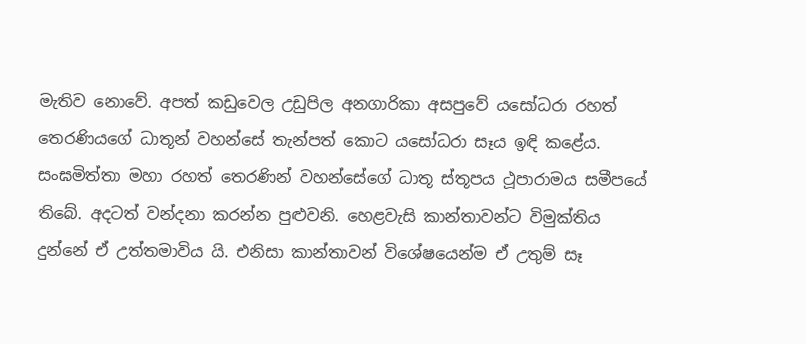මැතිව නොවේ. අපත් කඩුවෙල උඩුපිල අනගාරිකා අසපුවේ යසෝධරා රහත් තෙරණියගේ ධාතූන් වහන්සේ තැන්පත් කොට යසෝධරා සෑය ඉඳි කළේය. සංඝමිත්තා මහා රහත් තෙරණින් වහන්සේගේ ධාතූ ස්තූපය ථූපාරාමය සමීපයේ තිබේ. අදටත් වන්දනා කරන්න පුළුවනි. හෙළවැසි කාන්තාවන්ට විමුක්තිය දුන්නේ ඒ උත්තමාවිය යි. එනිසා කාන්තාවන් විශේෂයෙන්ම ඒ උතුම් සෑ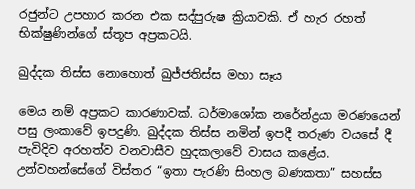රජුන්ට උපහාර කරන එක සද්පුරුෂ ක්‍රියාවකි. ඒ හැර රහත් භික්ෂුණින්ගේ ස්තූප අප්‍රකටයි.

ඛුද්දක තිස්ස නොහොත් ඛුජ්ජතිස්ස මහා සෑය

මෙය නම් අප්‍රකට කාරණාවක්. ධර්මාශෝක නරේන්ද්‍රයා මරණයෙන් පසු ලංකාවේ ඉපදුණි. ඛුද්දක තිස්ස නමින් ඉපදී තරුණ වයසේ දී පැවිදිව අරහත්ව වනවාසීව හුදකලාවේ වාසය කළේය. උන්වහන්සේගේ විස්තර “ඉතා පැරණි සිංහල බණකතා” සහස්ස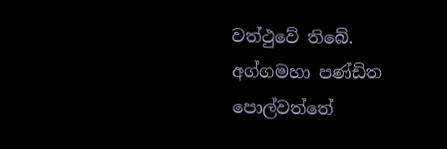වත්ථුවේ තිබේ. අග්ගමහා පණ්ඩිත පොල්වත්තේ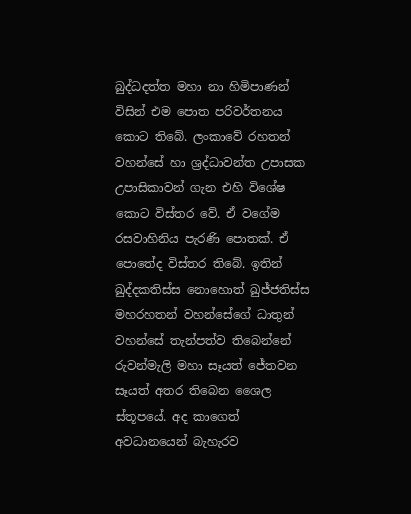බුද්ධදත්ත මහා නා හිමිපාණන් විසින් එම පොත පරිවර්තනය කොට තිබේ. ලංකාවේ රහතන් වහන්සේ හා ශ්‍රද්ධාවන්ත උපාසක උපාසිකාවන් ගැන එහි විශේෂ කොට විස්තර වේ. ඒ වගේම රසවාහිනිය පැරණි පොතක්. ඒ පොතේද විස්තර තිබේ. ඉතින් ඛුද්දකතිස්ස නොහොත් ඛුජ්ජතිස්ස මහරහතන් වහන්සේගේ ධාතුන් වහන්සේ තැන්පත්ව තිබෙන්නේ රුවන්මැලි මහා සෑයත් ජේතවන සෑයත් අතර තිබෙන ශෛල ස්තූපයේ. අද කාගෙත් අවධානයෙන් බැහැරව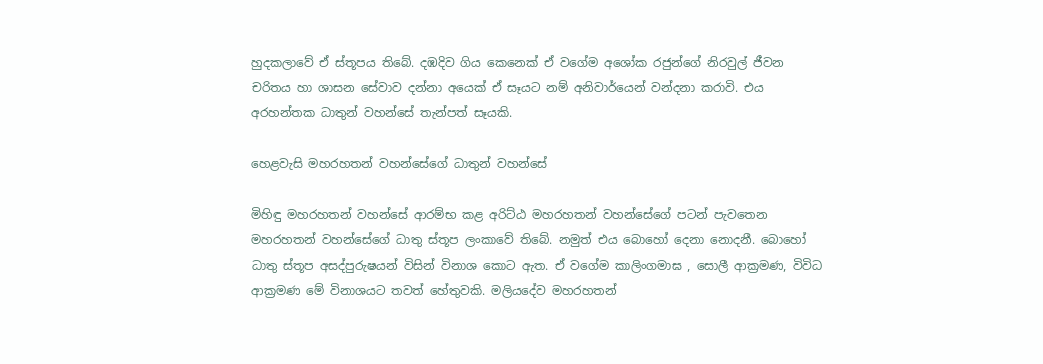හුදකලාවේ ඒ ස්තූපය තිබේ. දඹදිව ගිය කෙනෙක් ඒ වගේම අශෝක රජුන්ගේ නිරවුල් ජීවන චරිතය හා ශාසන සේවාව දන්නා අයෙක් ඒ සෑයට නම් අනිවාර්යෙන් වන්දනා කරාවි. එය අරහන්තක ධාතුන් වහන්සේ තැන්පත් සෑයකි.

හෙළවැසි මහරහතන් වහන්සේගේ ධාතුන් වහන්සේ

මිහිඳු මහරහතන් වහන්සේ ආරම්භ කළ අරිට්ඨ මහරහතන් වහන්සේගේ පටන් පැවතෙන මහරහතන් වහන්සේගේ ධාතු ස්තූප ලංකාවේ තිබේ. නමුත් එය බොහෝ දෙනා නොදනී. බොහෝ ධාතු ස්තූප අසද්පුරුෂයන් විසින් විනාශ කොට ඇත. ඒ වගේම කාලිංගමාඝ , සොලී ආක්‍රමණ, විවිධ ආක්‍රමණ මේ විනාශයට තවත් හේතුවකි. මලියදේව මහරහතන්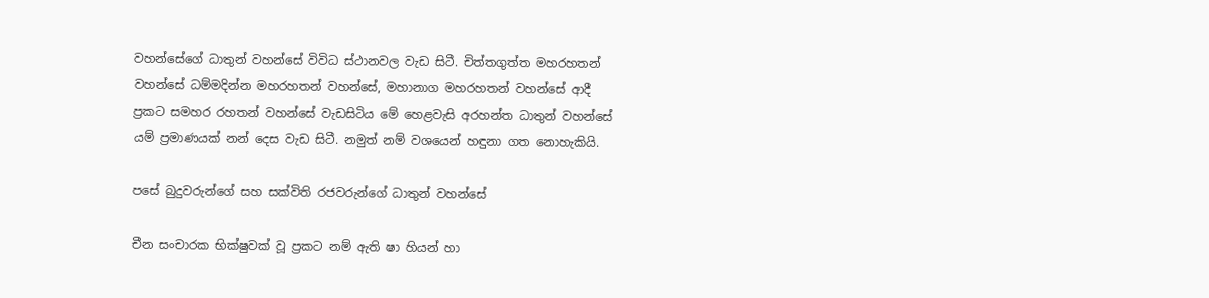වහන්සේගේ ධාතුන් වහන්සේ විවිධ ස්ථානවල වැඩ සිටී. චිත්තගුත්ත මහරහතන් වහන්සේ ධම්මදින්න මහරහතන් වහන්සේ, මහානාග මහරහතන් වහන්සේ ආදී ප්‍රකට සමහර රහතන් වහන්සේ වැඩසිටිය මේ හෙළවැසි අරහන්ත ධාතුන් වහන්සේ යම් ප්‍රමාණයක් නන් දෙස වැඩ සිටී. නමුත් නම් වශයෙන් හඳුනා ගත නොහැකියි.

පසේ බුදුවරුන්ගේ සහ සක්විති රජවරුන්ගේ ධාතුන් වහන්සේ

චීන සංචාරක භික්ෂුවක් වූ ප්‍රකට නම් ඇති ෂා හියන් හා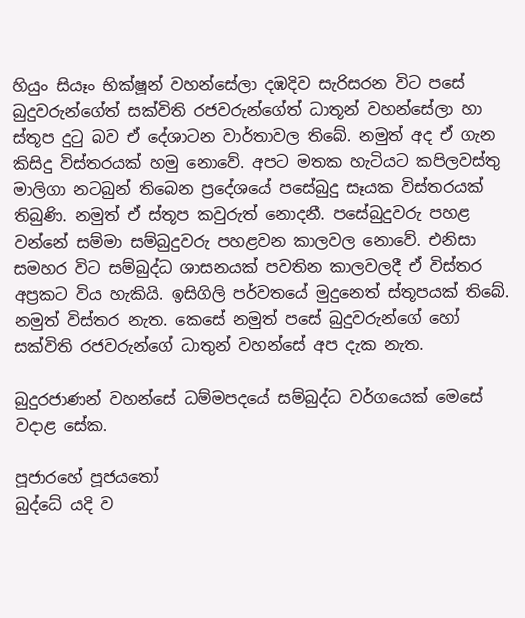හියුං සියෑං භික්ෂූන් වහන්සේලා දඹදිව සැරිසරන විට පසේ බුදුවරුන්ගේත් සක්විති රජවරුන්ගේත් ධාතූන් වහන්සේලා හා ස්තූප දුටු බව ඒ දේශාටන වාර්තාවල තිබේ. නමුත් අද ඒ ගැන කිසිදු විස්තරයක් හමු නොවේ. අපට මතක හැටියට කපිලවස්තු මාලිගා නටබුන් තිබෙන ප්‍රදේශයේ පසේබුදු සෑයක විස්තරයක් තිබුණි. නමුත් ඒ ස්තූප කවුරුත් නොදනී. පසේබුදුවරු පහළ වන්නේ සම්මා සම්බුදුවරු පහළවන කාලවල නොවේ. එනිසා සමහර විට සම්බුද්ධ ශාසනයක් පවතින කාලවලදී ඒ විස්තර අප්‍රකට විය හැකියි. ඉසිගිලි පර්වතයේ මුදුනෙත් ස්තූපයක් තිබේ. නමුත් විස්තර නැත. කෙසේ නමුත් පසේ බුදුවරුන්ගේ හෝ සක්විති රජවරුන්ගේ ධාතුන් වහන්සේ අප දැක නැත.

බුදුරජාණන් වහන්සේ ධම්මපදයේ සම්බුද්ධ වර්ගයෙක් මෙසේ වදාළ සේක.

පූජාරහේ පූජයතෝ
බුද්ධේ යදි ව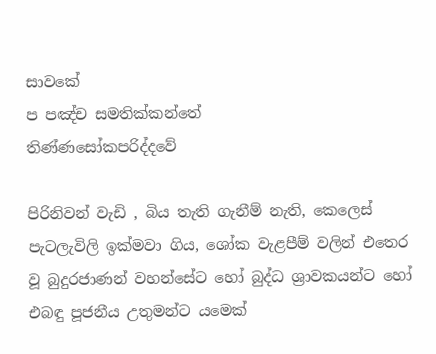සාවකේ
ප පඤ්ච සමතික්කන්තේ
තිණ්ණසෝකපරිද්දවේ

පිරිනිවන් වැඩි , බිය තැති ගැනීම් නැති, කෙලෙස් පැටලැවිලි ඉක්මවා ගිය, ශෝක වැළපීම් වලින් එතෙර වූ බුදුරජාණන් වහන්සේට හෝ බුද්ධ ශ්‍රාවකයන්ට හෝ එබඳු පූජනීය උතුමන්ට යමෙක්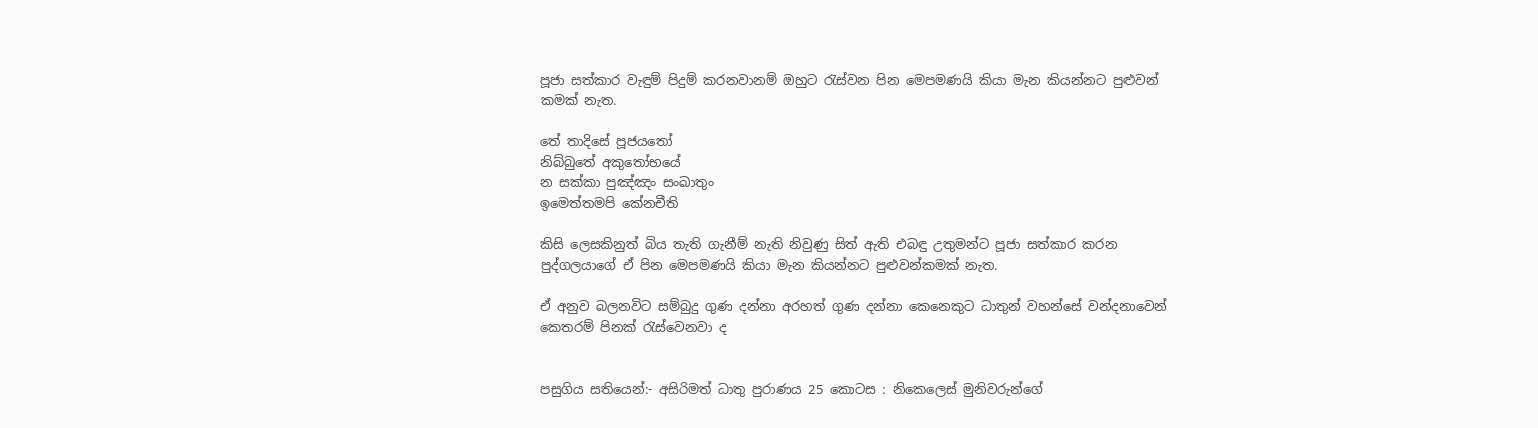පූජා සත්කාර වැඳුම් පිදුම් කරනවානම් ඔහුට රැස්වන පින මෙපමණයි කියා මැන කියන්නට පුළුවන් කමක් නැත.

තේ තාදිසේ පූජයතෝ
නිබ්බුතේ අකුතෝභයේ
න සක්කා පුඤ්ඤං සංඛාතුං
ඉමෙත්තමපි කේනචීති

කිසි ලෙසකිනුත් බිය තැති ගැනීම් නැති නිවුණු සිත් ඇති එබඳු උතුමන්ට පූජා සත්කාර කරන පුද්ගලයාගේ ඒ පින මෙපමණයි කියා මැන කියන්නට පුළුවන්කමක් නැත.

ඒ අනුව බලනවිට සම්බුදු ගුණ දන්නා අරහත් ගුණ දන්නා කෙනෙකුට ධාතුන් වහන්සේ වන්දනාවෙන් කෙතරම් පිනක් රැස්වෙනවා ද


පසුගිය සතියෙන්:- අසිරිමත් ධාතු පුරාණය 25 කොටස : නිකෙලෙස් මුනිවරුන්ගේ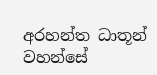අරහන්ත ධාතූන් වහන්සේ